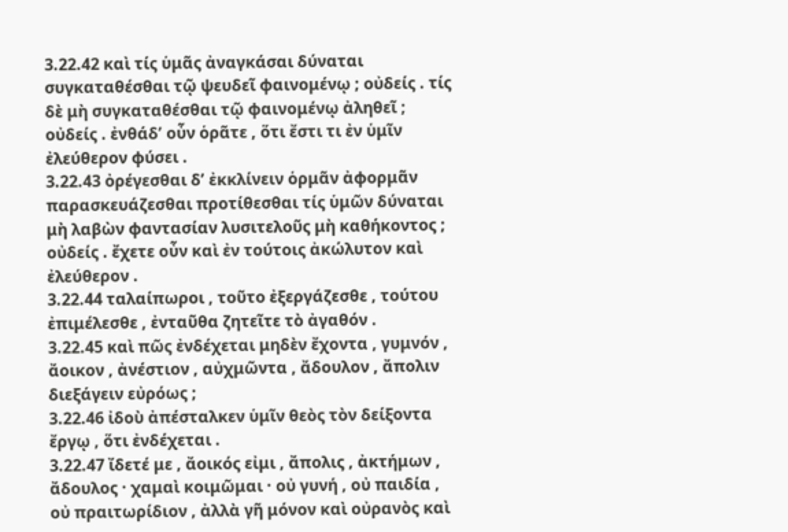3.22.42 καὶ τίς ὑμᾶς ἀναγκάσαι δύναται συγκαταθέσθαι τῷ ψευδεῖ φαινομένῳ ; οὐδείς . τίς δὲ μὴ συγκαταθέσθαι τῷ φαινομένῳ ἀληθεῖ ; οὐδείς . ἐνθάδʹ οὖν ὁρᾶτε , ὅτι ἔστι τι ἐν ὑμῖν ἐλεύθερον φύσει .
3.22.43 ὀρέγεσθαι δʹ ἐκκλίνειν ὁρμᾶν ἀφορμᾶν παρασκευάζεσθαι προτίθεσθαι τίς ὑμῶν δύναται μὴ λαβὼν φαντασίαν λυσιτελοῦς μὴ καθήκοντος ; οὐδείς . ἔχετε οὖν καὶ ἐν τούτοις ἀκώλυτον καὶ ἐλεύθερον .
3.22.44 ταλαίπωροι , τοῦτο ἐξεργάζεσθε , τούτου ἐπιμέλεσθε , ἐνταῦθα ζητεῖτε τὸ ἀγαθόν .
3.22.45 καὶ πῶς ἐνδέχεται μηδὲν ἔχοντα , γυμνόν , ἄοικον , ἀνέστιον , αὐχμῶντα , ἄδουλον , ἄπολιν διεξάγειν εὐρόως ;
3.22.46 ἰδοὺ ἀπέσταλκεν ὑμῖν θεὸς τὸν δείξοντα ἔργῳ , ὅτι ἐνδέχεται .
3.22.47 ἴδετέ με , ἄοικός εἰμι , ἄπολις , ἀκτήμων , ἄδουλος · χαμαὶ κοιμῶμαι · οὐ γυνή , οὐ παιδία , οὐ πραιτωρίδιον , ἀλλὰ γῆ μόνον καὶ οὐρανὸς καὶ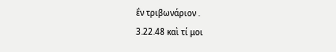ἓν τριβωνάριον .
3.22.48 καὶ τί μοι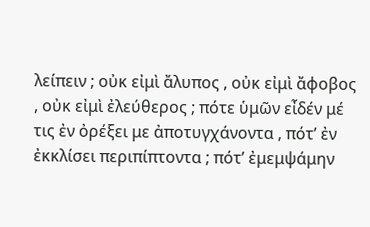λείπειν ; οὐκ εἰμὶ ἄλυπος , οὐκ εἰμὶ ἄφοβος , οὐκ εἰμὶ ἐλεύθερος ; πότε ὑμῶν εἶδέν μέ τις ἐν ὀρέξει με ἀποτυγχάνοντα , πότʹ ἐν ἐκκλίσει περιπίπτοντα ; πότʹ ἐμεμψάμην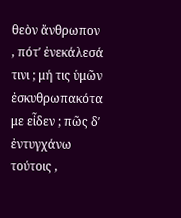θεὸν ἄνθρωπον , πότʹ ἐνεκάλεσά τινι ; μή τις ὑμῶν ἐσκυθρωπακότα με εἶδεν ; πῶς δʹ ἐντυγχάνω τούτοις ,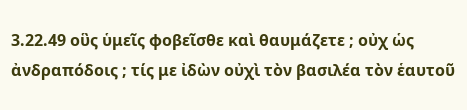3.22.49 οὓς ὑμεῖς φοβεῖσθε καὶ θαυμάζετε ; οὐχ ὡς ἀνδραπόδοις ; τίς με ἰδὼν οὐχὶ τὸν βασιλέα τὸν ἑαυτοῦ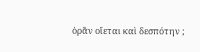ὁρᾶν οἴεται καὶ δεσπότην ;